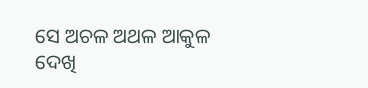ସେ ଅଚଳ ଅଥଳ ଆକୁଳ
ଦେଖି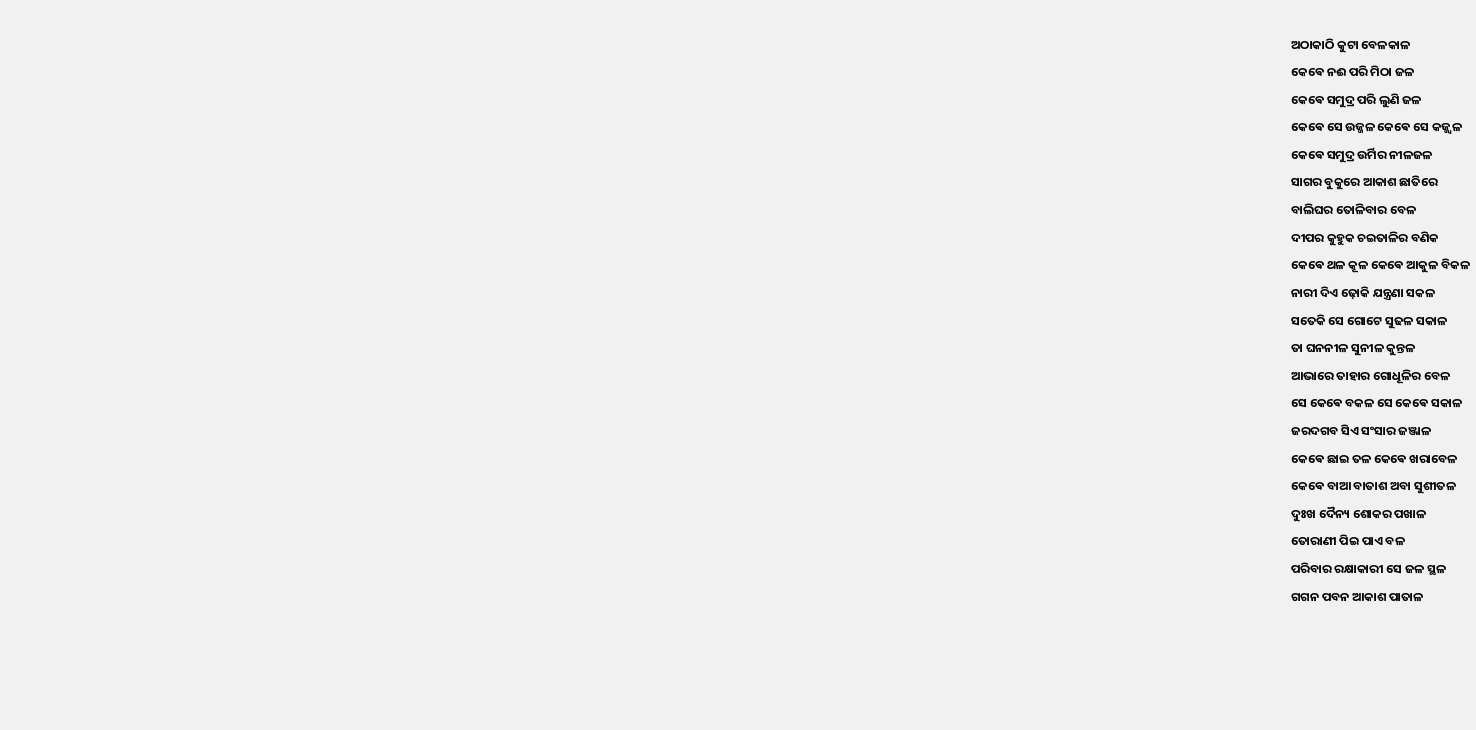ଅଠାକାଠି କୁଟା ବେଳକାଳ
କେଵେ ନଈ ପରି ମିଠା ଜଳ
କେଵେ ସମୁଦ୍ର ପରି ଲୁଣି ଜଳ
କେଵେ ସେ ଉଜ୍ଜଳ କେଵେ ସେ କଜ୍ଜ୍ୱଳ
କେଵେ ସମୁଦ୍ର ଉର୍ମିର ନୀଳଜଳ
ସାଗର ବୁକୁରେ ଆକାଶ ଛାତିରେ
ବାଲିଘର ତୋଳିବାର ବେଳ
ଦୀପର କୁହୁକ ଚଇତାଳିର ବଣିକ
କେଵେ ଥଳ କୂଳ କେଵେ ଆକୁଳ ବିକଳ
ନାରୀ ଦିଏ ଢ଼ୋକି ଯନ୍ତ୍ରଣା ସକଳ
ସତେକି ସେ ଗୋଟେ ସୁଢଳ ସକାଳ
ତା ଘନନୀଳ ସୁନୀଳ କୁନ୍ତଳ
ଆଭାରେ ତାହାର ଗୋଧୂଳିର ବେଳ
ସେ କେଵେ ବକଳ ସେ କେଵେ ସକାଳ
ଜରଦଗବ ସିଏ ସଂସାର ଜଞ୍ଜାଳ
କେଵେ ଛାଇ ତଳ କେଵେ ଖରାବେଳ
କେଵେ ବାଆ ବାତାଶ ଅବା ସୁଶୀତଳ
ଦୁଃଖ ଦୈନ୍ୟ ଶୋକର ପଖାଳ
ତୋରାଣୀ ପିଇ ପାଏ ବଳ
ପରିବାର ରକ୍ଷାକାରୀ ସେ ଜଳ ସ୍ଥଳ
ଗଗନ ପବନ ଆକାଶ ପାତାଳ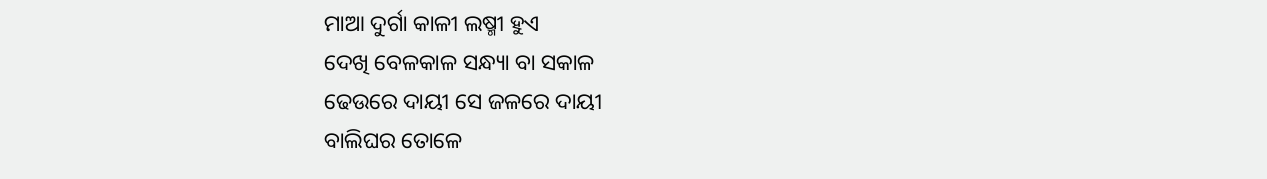ମାଆ ଦୁର୍ଗା କାଳୀ ଲଷ୍ମୀ ହୁଏ
ଦେଖି ବେଳକାଳ ସନ୍ଧ୍ୟା ବା ସକାଳ
ଢେଉରେ ଦାୟୀ ସେ ଜଳରେ ଦାୟୀ
ବାଲିଘର ତୋଳେ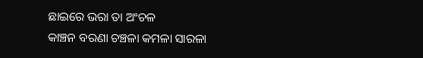ଛାଇରେ ଭରା ତା ଅଂଚଳ
କାଞ୍ଚନ ବରଣା ଚଞ୍ଚଳା କମଳା ସାରଳା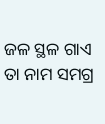ଜଳ ସ୍ଥଳ ଗାଏ ତା ନାମ ସମଗ୍ର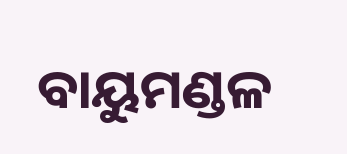ବାୟୁମଣ୍ଡଳ